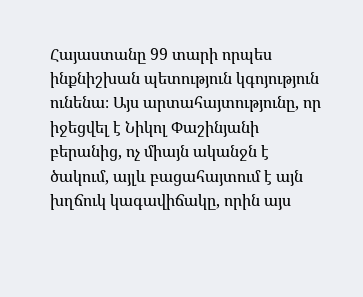Հայաստանը 99 տարի որպես ինքնիշխան պետություն կգոյություն ունենա։ Այս արտահայտությունը, որ իջեցվել է Նիկոլ Փաշինյանի բերանից, ոչ միայն ականջն է ծակում, այլև բացահայտում է այն խղճուկ կագավիճակը, որին այս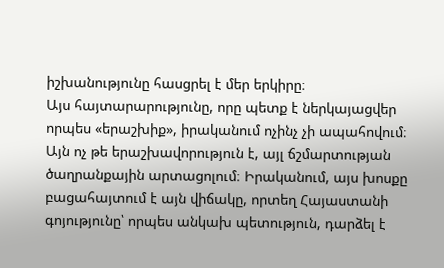իշխանությունը հասցրել է մեր երկիրը։
Այս հայտարարությունը, որը պետք է ներկայացվեր որպես «երաշխիք», իրականում ոչինչ չի ապահովում։ Այն ոչ թե երաշխավորություն է, այլ ճշմարտության ծաղրանքային արտացոլում։ Իրականում, այս խոսքը բացահայտում է այն վիճակը, որտեղ Հայաստանի գոյությունը՝ որպես անկախ պետություն, դարձել է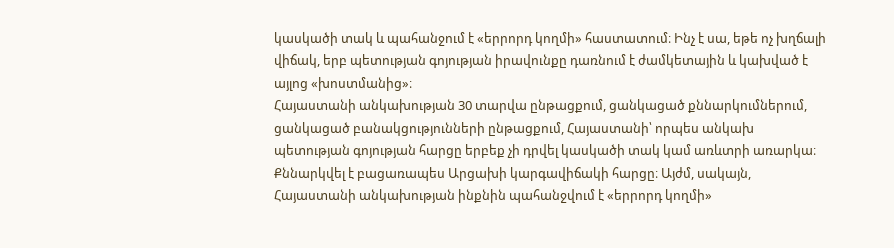կասկածի տակ և պահանջում է «երրորդ կողմի» հաստատում։ Ինչ է սա, եթե ոչ խղճալի վիճակ, երբ պետության գոյության իրավունքը դառնում է ժամկետային և կախված է այլոց «խոստմանից»։
Հայաստանի անկախության 30 տարվա ընթացքում, ցանկացած քննարկումներում, ցանկացած բանակցությունների ընթացքում, Հայաստանի՝ որպես անկախ պետության գոյության հարցը երբեք չի դրվել կասկածի տակ կամ առևտրի առարկա։ Քննարկվել է բացառապես Արցախի կարգավիճակի հարցը։ Այժմ, սակայն, Հայաստանի անկախության ինքնին պահանջվում է «երրորդ կողմի»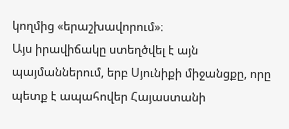կողմից «երաշխավորում»։
Այս իրավիճակը ստեղծվել է այն պայմաններում, երբ Սյունիքի միջանցքը, որը պետք է ապահովեր Հայաստանի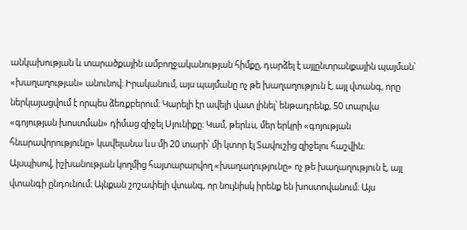անկախության և տարածքային ամբողջականության հիմքը, դարձել է այլընտրանքային պայման՝ «խաղաղության» անունով։ Իրականում, այս պայմանը ոչ թե խաղաղություն է, այլ վտանգ, որը ներկայացվում է որպես ձեռքբերում։ Կարելի էր ավելի վատ լինել՝ ենթադրենք, 50 տարվա «գոյության խոստման» դիմաց զիջել Սյունիքը։ Կամ, թերևս, մեր երկրի «գոյության հնարավորությունը» կավելանա ևս մի 20 տարի՝ մի կտոր էլ Տավուշից զիջելու հաշվին։
Այսպիսով, իշխանության կողմից հայտարարվող «խաղաղությունը» ոչ թե խաղաղություն է, այլ վտանգի ընդունում։ Այնքան շոշափելի վտանգ, որ նույնիսկ իրենք են խոստովանում։ Այս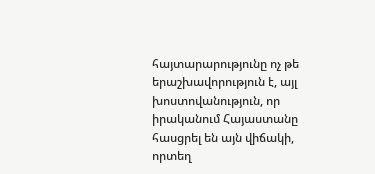հայտարարությունը ոչ թե երաշխավորություն է, այլ խոստովանություն, որ իրականում Հայաստանը հասցրել են այն վիճակի, որտեղ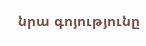նրա գոյությունը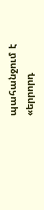պահանջում է «երրորդ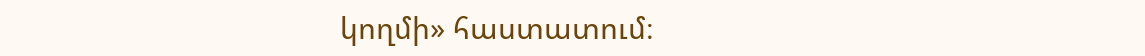կողմի» հաստատում։